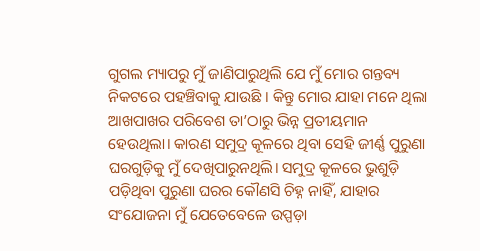ଗୁଗଲ ମ୍ୟାପରୁ ମୁଁ ଜାଣିପାରୁଥିଲି ଯେ ମୁଁ ମୋର ଗନ୍ତବ୍ୟ ନିକଟରେ ପହଞ୍ଚିବାକୁ ଯାଉଛି । କିନ୍ତୁ ମୋର ଯାହା ମନେ ଥିଲା ଆଖପାଖର ପରିବେଶ ତା’ଠାରୁ ଭିନ୍ନ ପ୍ରତୀୟମାନ ହେଉଥିଲା। କାରଣ ସମୁଦ୍ର କୂଳରେ ଥିବା ସେହି ଜୀର୍ଣ୍ଣ ପୁରୁଣା ଘରଗୁଡ଼ିକୁ ମୁଁ ଦେଖିପାରୁନଥିଲି। ସମୁଦ୍ର କୂଳରେ ଭୁଶୁଡ଼ି ପଡ଼ିଥିବା ପୁରୁଣା ଘରର କୌଣସି ଚିହ୍ନ ନାହିଁ, ଯାହାର ସଂଯୋଜନା ମୁଁ ଯେତେବେଳେ ଉପ୍ପଡ଼ା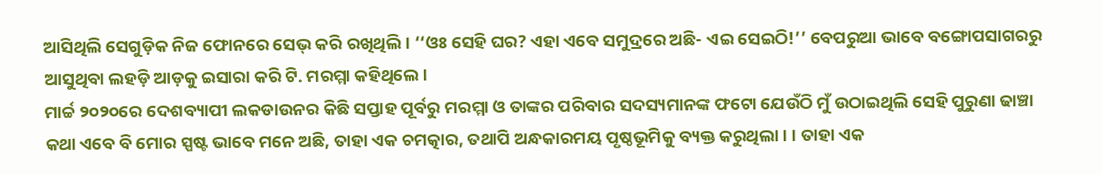ଆସିଥିଲି ସେଗୁଡ଼ିକ ନିଜ ଫୋନରେ ସେଭ୍ କରି ରଖିଥିଲି। ‘‘ଓଃ ସେହି ଘର? ଏହା ଏବେ ସମୁଦ୍ରରେ ଅଛି- ଏଇ ସେଇଠି!’’ ବେପରୁଆ ଭାବେ ବଙ୍ଗୋପସାଗରରୁ ଆସୁଥିବା ଲହଡ଼ି ଆଡ଼କୁ ଇସାରା କରି ଟି. ମରମ୍ମା କହିଥିଲେ ।
ମାର୍ଚ୍ଚ ୨୦୨୦ରେ ଦେଶବ୍ୟାପୀ ଲକଡାଉନର କିଛି ସପ୍ତାହ ପୂର୍ବରୁ ମରମ୍ମା ଓ ତାଙ୍କର ପରିବାର ସଦସ୍ୟମାନଙ୍କ ଫଟୋ ଯେଉଁଠି ମୁଁ ଉଠାଇଥିଲି ସେହି ପୁରୁଣା ଢାଞ୍ଚା କଥା ଏବେ ବି ମୋର ସ୍ପଷ୍ଟ ଭାବେ ମନେ ଅଛି, ତାହା ଏକ ଚମତ୍କାର, ତଥାପି ଅନ୍ଧକାରମୟ ପୃଷ୍ଠଭୂମିକୁ ବ୍ୟକ୍ତ କରୁଥିଲା। । ତାହା ଏକ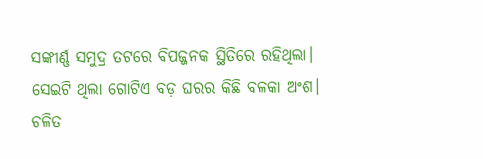ସଙ୍କୀର୍ଣ୍ଣ ସମୁଦ୍ର ତଟରେ ବିପଜ୍ଜନକ ସ୍ଥିତିରେ ରହିଥିଲା। ସେଇଟି ଥିଲା ଗୋଟିଏ ବଡ଼ ଘରର କିଛି ବଳକା ଅଂଶ। ଚଳିତ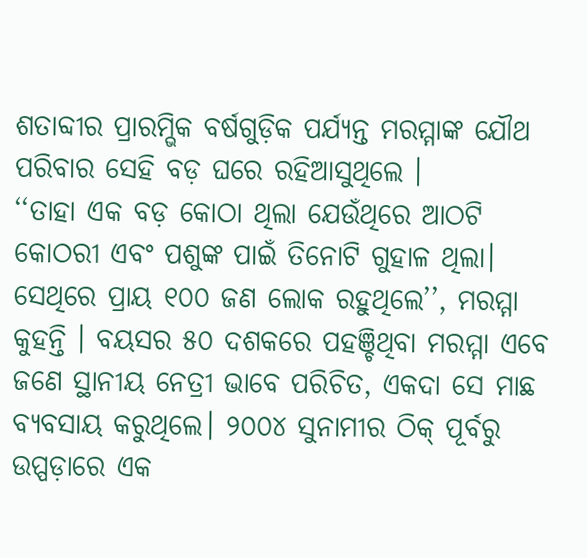ଶତାବ୍ଦୀର ପ୍ରାରମ୍ଭିକ ବର୍ଷଗୁଡ଼ିକ ପର୍ଯ୍ୟନ୍ତ ମରମ୍ମାଙ୍କ ଯୌଥ ପରିବାର ସେହି ବଡ଼ ଘରେ ରହିଆସୁଥିଲେ ।
‘‘ତାହା ଏକ ବଡ଼ କୋଠା ଥିଲା ଯେଉଁଥିରେ ଆଠଟି କୋଠରୀ ଏବଂ ପଶୁଙ୍କ ପାଇଁ ତିନୋଟି ଗୁହାଳ ଥିଲା। ସେଥିରେ ପ୍ରାୟ ୧୦୦ ଜଣ ଲୋକ ରହୁଥିଲେ’’, ମରମ୍ମା କୁହନ୍ତି । ବୟସର ୫୦ ଦଶକରେ ପହଞ୍ଚିଥିବା ମରମ୍ମା ଏବେ ଜଣେ ସ୍ଥାନୀୟ ନେତ୍ରୀ ଭାବେ ପରିଚିତ, ଏକଦା ସେ ମାଛ ବ୍ୟବସାୟ କରୁଥିଲେ। ୨୦୦୪ ସୁନାମୀର ଠିକ୍ ପୂର୍ବରୁ ଉପ୍ପଡ଼ାରେ ଏକ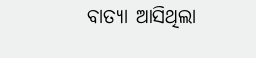ବାତ୍ୟା ଆସିଥିଲା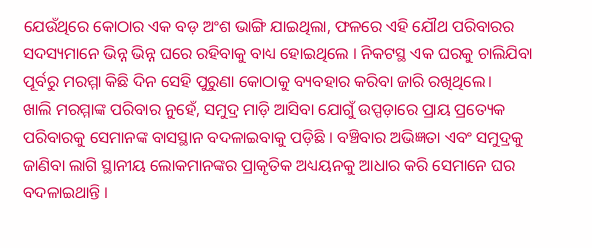ଯେଉଁଥିରେ କୋଠାର ଏକ ବଡ଼ ଅଂଶ ଭାଙ୍ଗି ଯାଇଥିଲା, ଫଳରେ ଏହି ଯୌଥ ପରିବାରର ସଦସ୍ୟମାନେ ଭିନ୍ନ ଭିନ୍ନ ଘରେ ରହିବାକୁ ବାଧ୍ୟ ହୋଇଥିଲେ । ନିକଟସ୍ଥ ଏକ ଘରକୁ ଚାଲିଯିବା ପୂର୍ବରୁ ମରମ୍ମା କିଛି ଦିନ ସେହି ପୁରୁଣା କୋଠାକୁ ବ୍ୟବହାର କରିବା ଜାରି ରଖିଥିଲେ।
ଖାଲି ମରମ୍ମାଙ୍କ ପରିବାର ନୁହେଁ, ସମୁଦ୍ର ମାଡ଼ି ଆସିବା ଯୋଗୁଁ ଉପ୍ପଡ଼ାରେ ପ୍ରାୟ ପ୍ରତ୍ୟେକ ପରିବାରକୁ ସେମାନଙ୍କ ବାସସ୍ଥାନ ବଦଳାଇବାକୁ ପଡ଼ିଛି । ବଞ୍ଚିବାର ଅଭିଜ୍ଞତା ଏବଂ ସମୁଦ୍ରକୁ ଜାଣିବା ଲାଗି ସ୍ଥାନୀୟ ଲୋକମାନଙ୍କର ପ୍ରାକୃତିକ ଅଧ୍ୟୟନକୁ ଆଧାର କରି ସେମାନେ ଘର ବଦଳାଇଥାନ୍ତି ।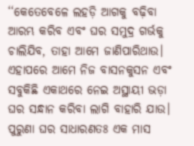‘‘କେତେବେଳେ ଲହଡ଼ି ଆଗକୁ ବଢ଼ିବା ଆରମ୍ଭ କରିବ ଏବଂ ଘର ସମୁଦ୍ର ଗର୍ଭକୁ ଚାଲିଯିବ, ତାହା ଆମେ ଜାଣିପାରିଥାଉ। ଏହାପରେ ଆମେ ନିଜ ବାସନକୁସନ ଏବଂ ସବୁକିଛି ଏକାଥରେ ନେଇ ଅସ୍ଥାୟୀ ଭଡ଼ା ଘର ସନ୍ଧାନ କରିବା ଲାଗି ବାହାରି ଯାଉ। ପୁରୁଣା ଘର ସାଧାରଣତଃ ଏକ ମାସ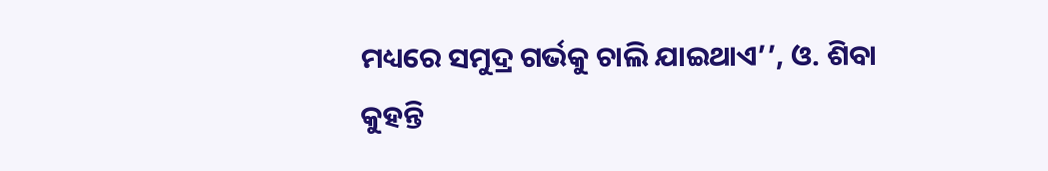ମଧ୍ୟରେ ସମୁଦ୍ର ଗର୍ଭକୁ ଚାଲି ଯାଇଥାଏ’’, ଓ. ଶିବା କୁହନ୍ତି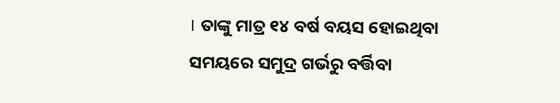। ତାଙ୍କୁ ମାତ୍ର ୧୪ ବର୍ଷ ବୟସ ହୋଇଥିବା ସମୟରେ ସମୁଦ୍ର ଗର୍ଭରୁ ବର୍ତ୍ତିବା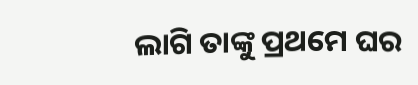ଲାଗି ତାଙ୍କୁ ପ୍ରଥମେ ଘର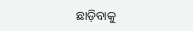ଛାଡ଼ିବାକୁ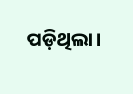ପଡ଼ିଥିଲା।